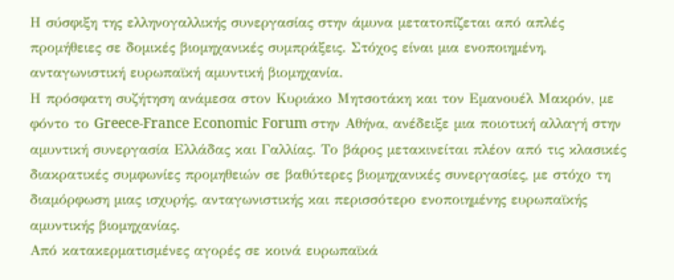Η σύσφιξη της ελληνογαλλικής συνεργασίας στην άμυνα μετατοπίζεται από απλές προμήθειες σε δομικές βιομηχανικές συμπράξεις. Στόχος είναι μια ενοποιημένη, ανταγωνιστική ευρωπαϊκή αμυντική βιομηχανία.
Η πρόσφατη συζήτηση ανάμεσα στον Κυριάκο Μητσοτάκη και τον Εμανουέλ Μακρόν, με φόντο το Greece-France Economic Forum στην Αθήνα, ανέδειξε μια ποιοτική αλλαγή στην αμυντική συνεργασία Ελλάδας και Γαλλίας. Το βάρος μετακινείται πλέον από τις κλασικές διακρατικές συμφωνίες προμηθειών σε βαθύτερες βιομηχανικές συνεργασίες, με στόχο τη διαμόρφωση μιας ισχυρής, ανταγωνιστικής και περισσότερο ενοποιημένης ευρωπαϊκής αμυντικής βιομηχανίας.
Από κατακερματισμένες αγορές σε κοινά ευρωπαϊκά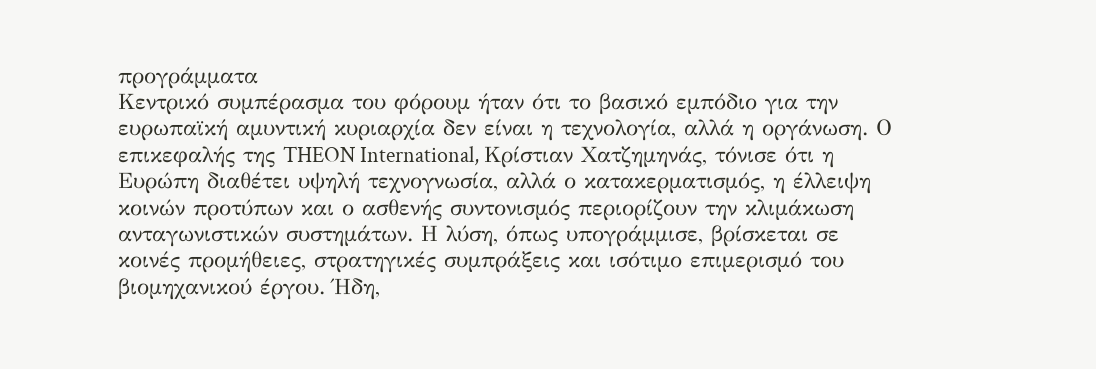προγράμματα
Κεντρικό συμπέρασμα του φόρουμ ήταν ότι το βασικό εμπόδιο για την ευρωπαϊκή αμυντική κυριαρχία δεν είναι η τεχνολογία, αλλά η οργάνωση. Ο επικεφαλής της THEON International, Κρίστιαν Χατζημηνάς, τόνισε ότι η Ευρώπη διαθέτει υψηλή τεχνογνωσία, αλλά ο κατακερματισμός, η έλλειψη κοινών προτύπων και ο ασθενής συντονισμός περιορίζουν την κλιμάκωση ανταγωνιστικών συστημάτων. Η λύση, όπως υπογράμμισε, βρίσκεται σε κοινές προμήθειες, στρατηγικές συμπράξεις και ισότιμο επιμερισμό του βιομηχανικού έργου. Ήδη,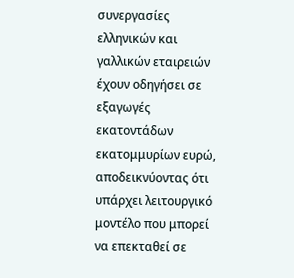συνεργασίες ελληνικών και γαλλικών εταιρειών έχουν οδηγήσει σε εξαγωγές εκατοντάδων εκατομμυρίων ευρώ, αποδεικνύοντας ότι υπάρχει λειτουργικό μοντέλο που μπορεί να επεκταθεί σε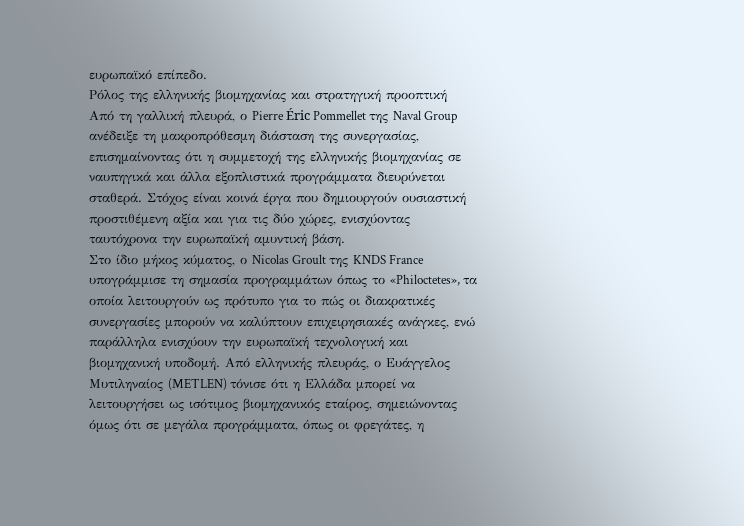ευρωπαϊκό επίπεδο.
Ρόλος της ελληνικής βιομηχανίας και στρατηγική προοπτική
Από τη γαλλική πλευρά, ο Pierre Éric Pommellet της Naval Group ανέδειξε τη μακροπρόθεσμη διάσταση της συνεργασίας, επισημαίνοντας ότι η συμμετοχή της ελληνικής βιομηχανίας σε ναυπηγικά και άλλα εξοπλιστικά προγράμματα διευρύνεται σταθερά. Στόχος είναι κοινά έργα που δημιουργούν ουσιαστική προστιθέμενη αξία και για τις δύο χώρες, ενισχύοντας ταυτόχρονα την ευρωπαϊκή αμυντική βάση.
Στο ίδιο μήκος κύματος, ο Nicolas Groult της KNDS France υπογράμμισε τη σημασία προγραμμάτων όπως το «Philoctetes», τα οποία λειτουργούν ως πρότυπο για το πώς οι διακρατικές συνεργασίες μπορούν να καλύπτουν επιχειρησιακές ανάγκες, ενώ παράλληλα ενισχύουν την ευρωπαϊκή τεχνολογική και βιομηχανική υποδομή. Από ελληνικής πλευράς, ο Ευάγγελος Μυτιληναίος (METLEN) τόνισε ότι η Ελλάδα μπορεί να λειτουργήσει ως ισότιμος βιομηχανικός εταίρος, σημειώνοντας όμως ότι σε μεγάλα προγράμματα, όπως οι φρεγάτες, η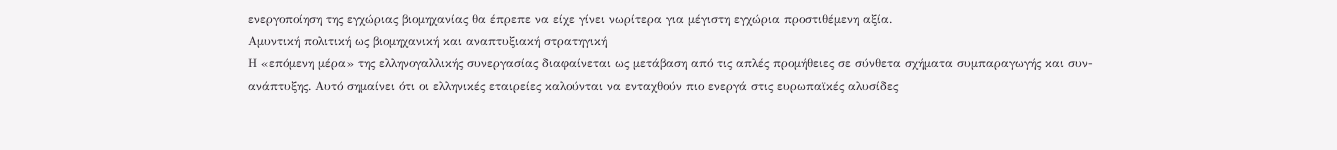ενεργοποίηση της εγχώριας βιομηχανίας θα έπρεπε να είχε γίνει νωρίτερα για μέγιστη εγχώρια προστιθέμενη αξία.
Αμυντική πολιτική ως βιομηχανική και αναπτυξιακή στρατηγική
Η «επόμενη μέρα» της ελληνογαλλικής συνεργασίας διαφαίνεται ως μετάβαση από τις απλές προμήθειες σε σύνθετα σχήματα συμπαραγωγής και συν-ανάπτυξης. Αυτό σημαίνει ότι οι ελληνικές εταιρείες καλούνται να ενταχθούν πιο ενεργά στις ευρωπαϊκές αλυσίδες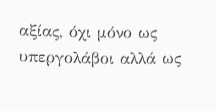αξίας, όχι μόνο ως υπεργολάβοι αλλά ως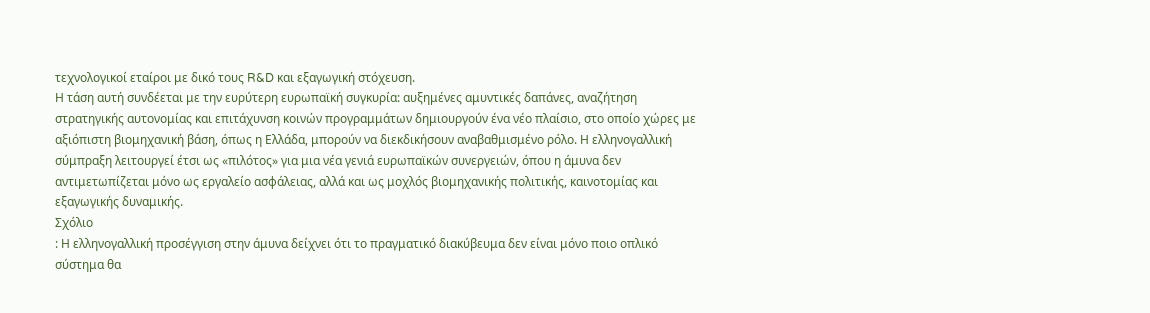τεχνολογικοί εταίροι με δικό τους R&D και εξαγωγική στόχευση.
Η τάση αυτή συνδέεται με την ευρύτερη ευρωπαϊκή συγκυρία: αυξημένες αμυντικές δαπάνες, αναζήτηση στρατηγικής αυτονομίας και επιτάχυνση κοινών προγραμμάτων δημιουργούν ένα νέο πλαίσιο, στο οποίο χώρες με αξιόπιστη βιομηχανική βάση, όπως η Ελλάδα, μπορούν να διεκδικήσουν αναβαθμισμένο ρόλο. Η ελληνογαλλική σύμπραξη λειτουργεί έτσι ως «πιλότος» για μια νέα γενιά ευρωπαϊκών συνεργειών, όπου η άμυνα δεν αντιμετωπίζεται μόνο ως εργαλείο ασφάλειας, αλλά και ως μοχλός βιομηχανικής πολιτικής, καινοτομίας και εξαγωγικής δυναμικής.
Σχόλιο
: Η ελληνογαλλική προσέγγιση στην άμυνα δείχνει ότι το πραγματικό διακύβευμα δεν είναι μόνο ποιο οπλικό σύστημα θα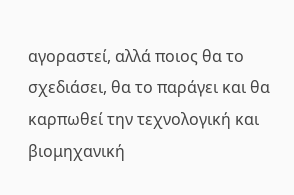αγοραστεί, αλλά ποιος θα το σχεδιάσει, θα το παράγει και θα καρπωθεί την τεχνολογική και βιομηχανική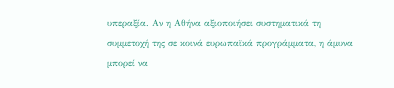υπεραξία. Αν η Αθήνα αξιοποιήσει συστηματικά τη συμμετοχή της σε κοινά ευρωπαϊκά προγράμματα, η άμυνα μπορεί να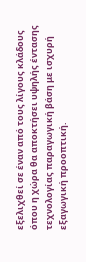εξελιχθεί σε έναν από τους λίγους κλάδους όπου η χώρα θα αποκτήσει υψηλής έντασης τεχνολογίας παραγωγική βάση με ισχυρή εξαγωγική προοπτική.